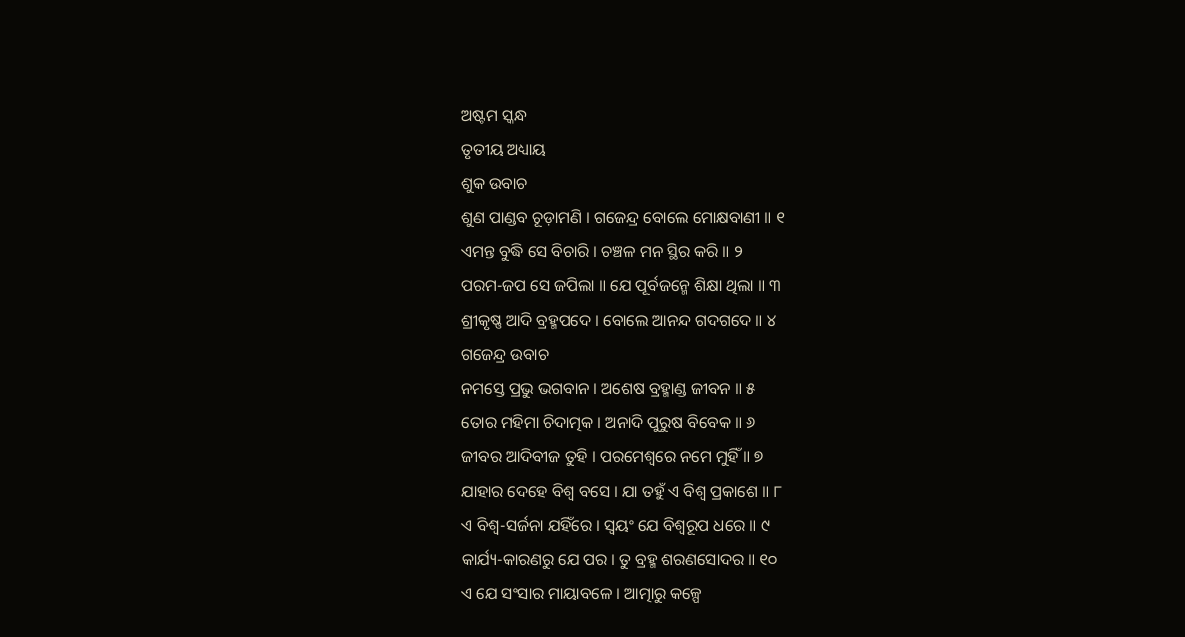ଅଷ୍ଟମ ସ୍କନ୍ଧ
ତୃତୀୟ ଅଧ୍ୟାୟ
ଶୁକ ଉବାଚ
ଶୁଣ ପାଣ୍ଡବ ଚୂଡ଼ାମଣି । ଗଜେନ୍ଦ୍ର ବୋଲେ ମୋକ୍ଷବାଣୀ ॥ ୧
ଏମନ୍ତ ବୁଦ୍ଧି ସେ ବିଚାରି । ଚଞ୍ଚଳ ମନ ସ୍ଥିର କରି ॥ ୨
ପରମ-ଜପ ସେ ଜପିଲା ॥ ଯେ ପୂର୍ବଜନ୍ମେ ଶିକ୍ଷା ଥିଲା ॥ ୩
ଶ୍ରୀକୃଷ୍ଣ ଆଦି ବ୍ରହ୍ମପଦେ । ବୋଲେ ଆନନ୍ଦ ଗଦଗଦେ ॥ ୪
ଗଜେନ୍ଦ୍ର ଉବାଚ
ନମସ୍ତେ ପ୍ରଭୁ ଭଗବାନ । ଅଶେଷ ବ୍ରହ୍ମାଣ୍ଡ ଜୀବନ ॥ ୫
ତୋର ମହିମା ଚିଦାତ୍ମକ । ଅନାଦି ପୁରୁଷ ବିବେକ ॥ ୬
ଜୀବର ଆଦିବୀଜ ତୁହି । ପରମେଶ୍ୱରେ ନମେ ମୁହିଁ ॥ ୭
ଯାହାର ଦେହେ ବିଶ୍ୱ ବସେ । ଯା ତହୁଁ ଏ ବିଶ୍ୱ ପ୍ରକାଶେ ॥ ୮
ଏ ବିଶ୍ୱ-ସର୍ଜନା ଯହିଁରେ । ସ୍ୱୟଂ ଯେ ବିଶ୍ୱରୂପ ଧରେ ॥ ୯
କାର୍ଯ୍ୟ-କାରଣରୁ ଯେ ପର । ତୁ ବ୍ରହ୍ମ ଶରଣସୋଦର ॥ ୧୦
ଏ ଯେ ସଂସାର ମାୟାବଳେ । ଆତ୍ମାରୁ କଳ୍ପେ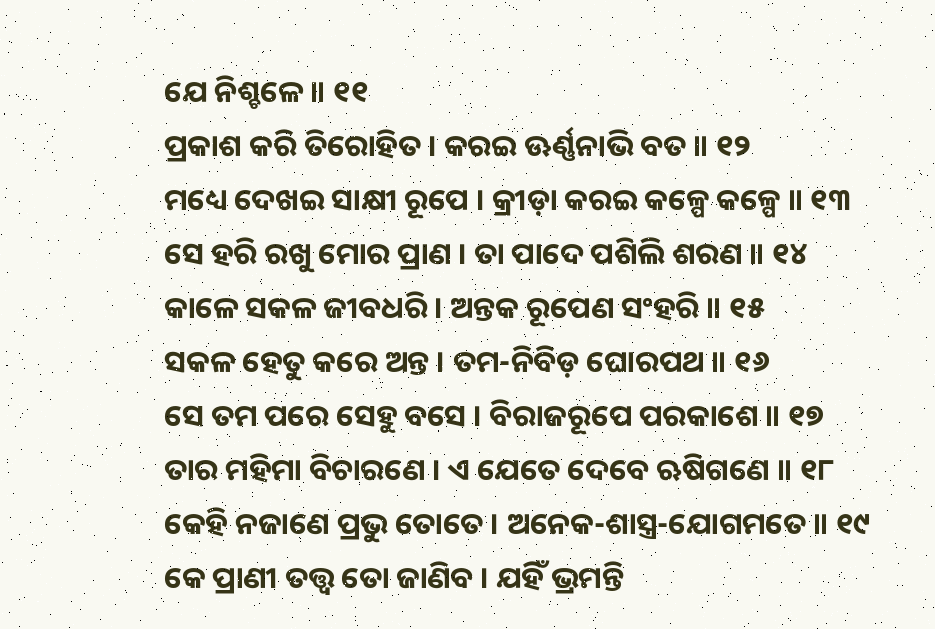ଯେ ନିଶ୍ଚଳେ ॥ ୧୧
ପ୍ରକାଶ କରି ତିରୋହିତ । କରଇ ଊର୍ଣ୍ଣନାଭି ବତ ॥ ୧୨
ମଧ୍ୟେ ଦେଖଇ ସାକ୍ଷୀ ରୂପେ । କ୍ରୀଡ଼ା କରଇ କଳ୍ପେ କଳ୍ପେ ॥ ୧୩
ସେ ହରି ରଖୁ ମୋର ପ୍ରାଣ । ତା ପାଦେ ପଶିଲି ଶରଣ ॥ ୧୪
କାଳେ ସକଳ ଜୀବଧରି । ଅନ୍ତକ ରୂପେଣ ସଂହରି ॥ ୧୫
ସକଳ ହେତୁ କରେ ଅନ୍ତ । ତମ-ନିବିଡ଼ ଘୋରପଥ ॥ ୧୬
ସେ ତମ ପରେ ସେହୁ ବସେ । ବିରାଜରୂପେ ପରକାଶେ ॥ ୧୭
ତାର ମହିମା ବିଚାରଣେ । ଏ ଯେତେ ଦେବେ ଋଷିଗଣେ ॥ ୧୮
କେହି ନଜାଣେ ପ୍ରଭୁ ତୋତେ । ଅନେକ-ଶାସ୍ତ୍ର-ଯୋଗମତେ ॥ ୧୯
କେ ପ୍ରାଣୀ ତତ୍ତ୍ୱ ତୋ ଜାଣିବ । ଯହିଁ ଭ୍ରମନ୍ତି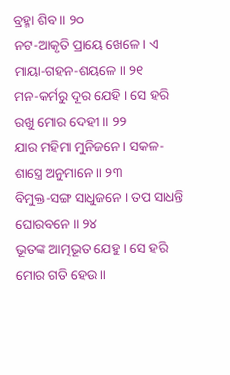ବ୍ରହ୍ମା ଶିବ ॥ ୨୦
ନଟ-ଆକୃତି ପ୍ରାୟେ ଖେଳେ । ଏ ମାୟା-ଗହନ-ଶୟଳେ ॥ ୨୧
ମନ-କର୍ମରୁ ଦୂର ଯେହି । ସେ ହରି ରଖୁ ମୋର ଦେହୀ ॥ ୨୨
ଯାର ମହିମା ମୁନିଜନେ । ସକଳ-ଶାସ୍ତ୍ରେ ଅନୁମାନେ ॥ ୨୩
ବିମୁକ୍ତ-ସଙ୍ଗ ସାଧୁଜନେ । ତପ ସାଧନ୍ତି ଘୋରବନେ ॥ ୨୪
ଭୂତଙ୍କ ଆତ୍ମଭୂତ ଯେହୁ । ସେ ହରି ମୋର ଗତି ହେଉ ॥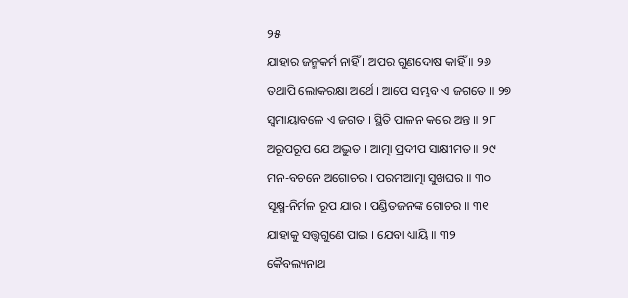୨୫
ଯାହାର ଜନ୍ମକର୍ମ ନାହିଁ । ଅପର ଗୁଣଦୋଷ କାହିଁ ॥ ୨୬
ତଥାପି ଲୋକରକ୍ଷା ଅର୍ଥେ । ଆପେ ସମ୍ଭବ ଏ ଜଗତେ ॥ ୨୭
ସ୍ୱମାୟାବଳେ ଏ ଜଗତ । ସ୍ଥିତି ପାଳନ କରେ ଅନ୍ତ ॥ ୨୮
ଅରୂପରୂପ ଯେ ଅଦ୍ଭୁତ । ଆତ୍ମା ପ୍ରଦୀପ ସାକ୍ଷୀମତ ॥ ୨୯
ମନ-ବଚନେ ଅଗୋଚର । ପରମଆତ୍ମା ସୁଖଘର ॥ ୩୦
ସୂକ୍ଷ୍ମ-ନିର୍ମଳ ରୂପ ଯାର । ପଣ୍ଡିତଜନଙ୍କ ଗୋଚର ॥ ୩୧
ଯାହାକୁ ସତ୍ତ୍ୱଗୁଣେ ପାଇ । ଯେବା ଧ୍ୟାୟି ॥ ୩୨
କୈବଲ୍ୟନାଥ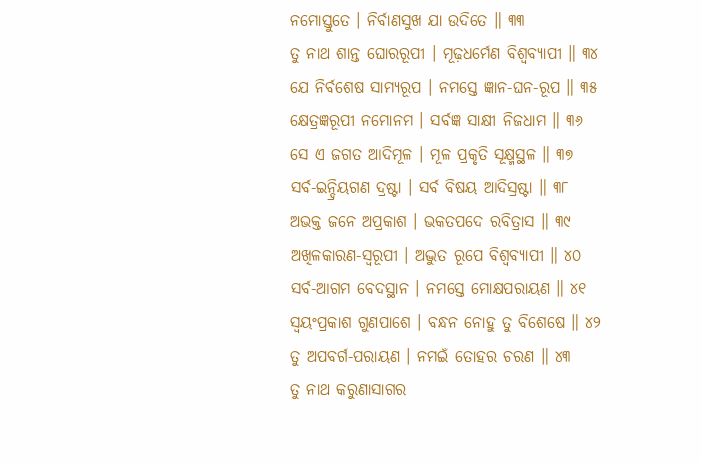ନମୋସ୍ତୁତେ । ନିର୍ବାଣସୁଖ ଯା ଉଦିତେ ॥ ୩୩
ତୁ ନାଥ ଶାନ୍ତ ଘୋରରୂପୀ । ମୂଢ଼ଧର୍ମେଣ ବିଶ୍ୱବ୍ୟାପୀ ॥ ୩୪
ଯେ ନିର୍ବଶେଷ ସାମ୍ୟରୂପ । ନମସ୍ତେ ଜ୍ଞାନ-ଘନ-ରୂପ ॥ ୩୫
କ୍ଷେତ୍ରଜ୍ଞରୂପୀ ନମୋନମ । ସର୍ବଜ୍ଞ ସାକ୍ଷୀ ନିଜଧାମ ॥ ୩୬
ସେ ଏ ଜଗତ ଆଦିମୂଳ । ମୂଳ ପ୍ରକୃତି ସୂକ୍ଷ୍ମସ୍ଥଳ ॥ ୩୭
ସର୍ବ-ଇନ୍ଦ୍ରିୟଗଣ ଦ୍ରଷ୍ଟା । ସର୍ବ ବିଷୟ ଆଦିସ୍ରଷ୍ଟା ॥ ୩୮
ଅଭକ୍ତ ଜନେ ଅପ୍ରକାଶ । ଭକତପଦେ ରବିତ୍ରାସ ॥ ୩୯
ଅଖିଳକାରଣ-ସ୍ୱରୂପୀ । ଅଦ୍ଭୁତ ରୂପେ ବିଶ୍ୱବ୍ୟାପୀ ॥ ୪୦
ସର୍ବ-ଆଗମ ବେଦସ୍ଥାନ । ନମସ୍ତେ ମୋକ୍ଷପରାୟଣ ॥ ୪୧
ସ୍ୱୟଂପ୍ରକାଶ ଗୁଣପାଶେ । ବନ୍ଧନ ନୋହୁ ତୁ ବିଶେଷେ ॥ ୪୨
ତୁ ଅପବର୍ଗ-ପରାୟଣ । ନମଇଁ ତୋହର ଚରଣ ॥ ୪୩
ତୁ ନାଥ କରୁଣାସାଗର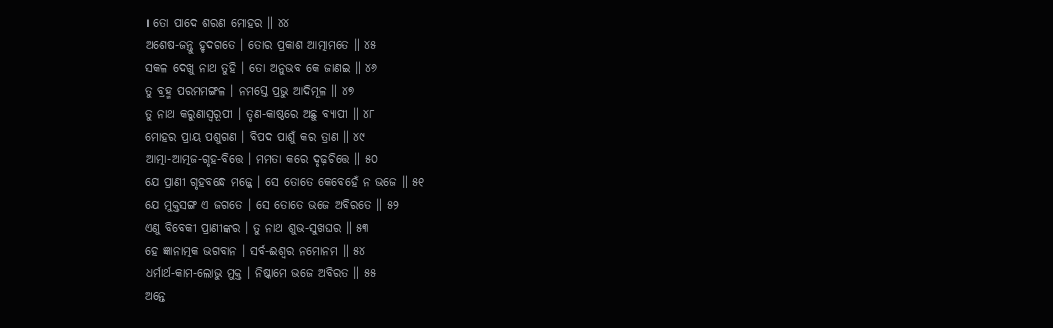। ତୋ ପାଦେ ଶରଣ ମୋହର ॥ ୪୪
ଅଶେଷ-ଜନ୍ତୁ ହୃଦଗତେ । ତୋର ପ୍ରକାଶ ଆତ୍ମାମତେ ॥ ୪୫
ସକଳ ଦେଖୁ ନାଥ ତୁହି । ତୋ ଅନୁଭବ କେ ଜାଣଇ ॥ ୪୬
ତୁ ବ୍ରହ୍ମ ପରମମଙ୍ଗଳ । ନମସ୍ତେ ପ୍ରଭୁ ଆଦିମୂଳ ॥ ୪୭
ତୁ ନାଥ କରୁଣାସ୍ୱରୂପୀ । ତୃଣ-କାଷ୍ଠରେ ଅଛୁ ବ୍ୟାପୀ ॥ ୪୮
ମୋହର ପ୍ରାୟ ପଶୁଗଣ । ବିପଦ ପାଶୁଁ କର ତ୍ରାଣ ॥ ୪୯
ଆତ୍ମା-ଆତ୍ମଜ-ଗୃହ-ବିତ୍ତେ । ମମତା କରେ ଦୃଢ଼ଚିତ୍ତେ ॥ ୫୦
ଯେ ପ୍ରାଣୀ ଗୃହବନ୍ଧେ ମଜ୍ଜେ । ସେ ତୋତେ କେବେହେଁ ନ ଭଜେ ॥ ୫୧
ଯେ ମୁକ୍ତସଙ୍ଗ ଏ ଜଗତେ । ସେ ତୋତେ ଭଜେ ଅବିରତେ ॥ ୫୨
ଏଣୁ ବିବେକୀ ପ୍ରାଣୀଙ୍କର । ତୁ ନାଥ ଶୁଭ-ସୁଖଘର ॥ ୫୩
ହେ ଜ୍ଞାନାତ୍ମକ ଭଗବାନ । ସର୍ବ-ଈଶ୍ୱର ନମୋନମ ॥ ୫୪
ଧର୍ମାର୍ଥ-କାମ-ଲୋଭୁ ମୁକ୍ତ । ନିଷ୍କାମେ ଭଜେ ଅବିରତ ॥ ୫୫
ଅନ୍ତେ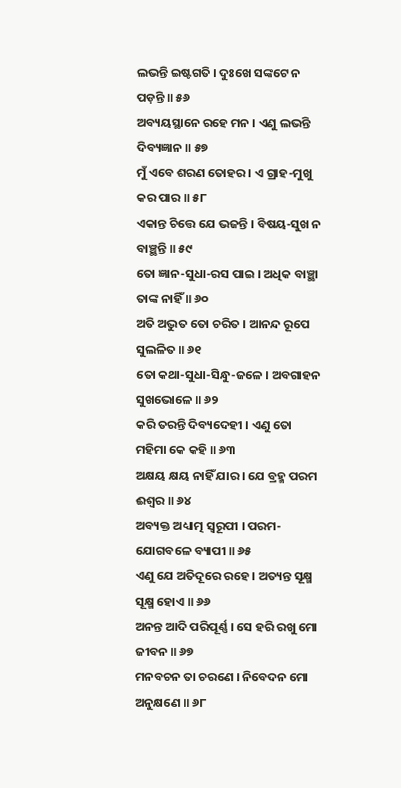ଲଭନ୍ତି ଇଷ୍ଟଗତି । ଦୁଃଖେ ସଙ୍କଟେ ନ ପଡ଼ନ୍ତି ॥ ୫୬
ଅବ୍ୟୟସ୍ଥାନେ ରହେ ମନ । ଏଣୁ ଲଭନ୍ତି ଦିବ୍ୟଜ୍ଞାନ ॥ ୫୭
ମୁଁ ଏବେ ଶରଣ ତୋହର । ଏ ଗ୍ରାହ-ମୁଖୁ କର ପାର ॥ ୫୮
ଏକାନ୍ତ ଚିତ୍ତେ ଯେ ଭଜନ୍ତି । ବିଷୟ-ସୁଖ ନ ବାଞ୍ଛନ୍ତି ॥ ୫୯
ତୋ ଜ୍ଞାନ-ସୁଧା-ରସ ପାଇ । ଅଧିକ ବାଞ୍ଛା ତାଙ୍କ ନାହିଁ ॥ ୬୦
ଅତି ଅଦ୍ଭୁତ ତୋ ଚରିତ । ଆନନ୍ଦ ରୂପେ ସୁଲଳିତ ॥ ୬୧
ତୋ କଥା-ସୁଧା-ସିନ୍ଧୁ-ଜଳେ । ଅବଗାହନ ସୁଖଭୋଳେ ॥ ୬୨
କରି ତରନ୍ତି ଦିବ୍ୟଦେହୀ । ଏଣୁ ତୋ ମହିମା କେ କହି ॥ ୬୩
ଅକ୍ଷୟ କ୍ଷୟ ନାହିଁ ଯାର । ଯେ ବ୍ରହ୍ମ ପରମ ଈଶ୍ୱର ॥ ୬୪
ଅବ୍ୟକ୍ତ ଅଧ୍ୟାତ୍ମ ସ୍ୱରୂପୀ । ପରମ-ଯୋଗବଳେ ବ୍ୟାପୀ ॥ ୬୫
ଏଣୁ ଯେ ଅତିଦୂରେ ରହେ । ଅତ୍ୟନ୍ତ ସୂକ୍ଷ୍ମ ସୂକ୍ଷ୍ମ ହୋଏ ॥ ୬୬
ଅନନ୍ତ ଆଦି ପରିପୂର୍ଣ୍ଣ । ସେ ହରି ରଖୁ ମୋ ଜୀବନ ॥ ୬୭
ମନବଚନ ତା ଚରଣେ । ନିବେଦନ ମୋ ଅନୁକ୍ଷଣେ ॥ ୬୮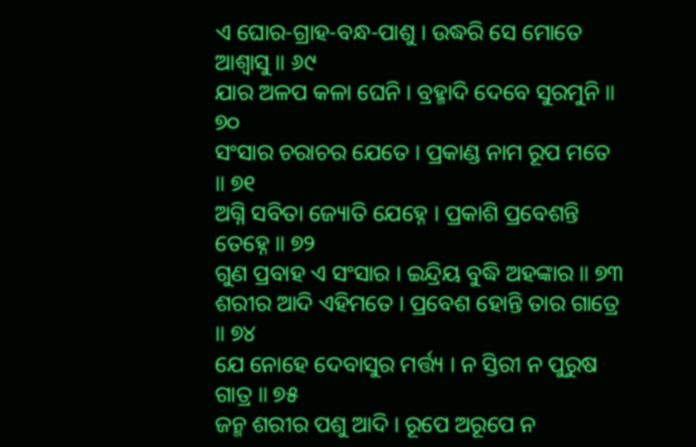ଏ ଘୋର-ଗ୍ରାହ-ବନ୍ଧ-ପାଶୁ । ଉଦ୍ଧରି ସେ ମୋତେ ଆଶ୍ୱାସୁ ॥ ୬୯
ଯାର ଅଳପ କଳା ଘେନି । ବ୍ରହ୍ମାଦି ଦେବେ ସୁରମୁନି ॥ ୭୦
ସଂସାର ଚରାଚର ଯେତେ । ପ୍ରକାଣ୍ଡ ନାମ ରୂପ ମତେ ॥ ୭୧
ଅଗ୍ନି ସବିତା ଜ୍ୟୋତି ଯେହ୍ନେ । ପ୍ରକାଶି ପ୍ରବେଶନ୍ତି ତେହ୍ନେ ॥ ୭୨
ଗୁଣ ପ୍ରବାହ ଏ ସଂସାର । ଇନ୍ଦ୍ରିୟ ବୁଦ୍ଧି ଅହଙ୍କାର ॥ ୭୩
ଶରୀର ଆଦି ଏହିମତେ । ପ୍ରବେଶ ହୋନ୍ତି ତାର ଗାତ୍ରେ ॥ ୭୪
ଯେ ନୋହେ ଦେବାସୁର ମର୍ତ୍ତ୍ୟ । ନ ସ୍ତିରୀ ନ ପୁରୁଷ ଗାତ୍ର ॥ ୭୫
ଜନ୍ମ ଶରୀର ପଶୁ ଆଦି । ରୂପେ ଅରୂପେ ନ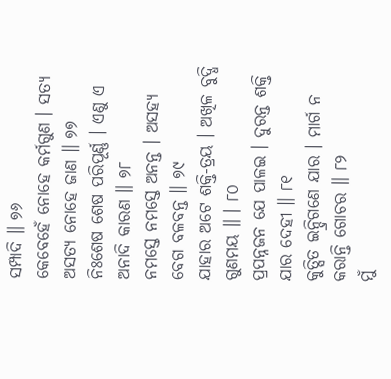ସମ୍ପାଦି ॥ ୭୬
କେବେହେଁ ନୋହେ କର୍ମଗୁଣ । ସତ୍ୟ ଅସତ୍ୟ ନୋହେ ଜାଣ ॥ ୭୭
ନିଃଶେଷ ଶେଷ ପରିପୂର୍ଣ୍ଣ । ଏଣୁ ଏ ଅନାଦି କାରଣ ॥ ୭୮
ନମସ୍ତେ ନମସ୍ତେ ଅନନ୍ତ । ଅସହ୍ୟ ବେଗ ବଳବନ୍ତ ॥ ୭୯
ଯାହାର ଅଟେ ଶକ୍ତି-ତ୍ରୟ । ଅଖିଳ ବୁଦ୍ଧି ଗୁଣମୟ ॥ । ୮୦
ପ୍ରପନ୍ନଜନ ଯେ ପାଳଇ । ଦୁରନ୍ତ ଶକ୍ତି ଯାର ଦେହୀ ॥ ୮୧
କୁତ୍ସିତ ଇନ୍ଦ୍ରିଗଣେ ଯାର । ମାର୍ଗ ନ କରାନ୍ତି ଗୋଚର ॥ ୮୨
ମୁଁ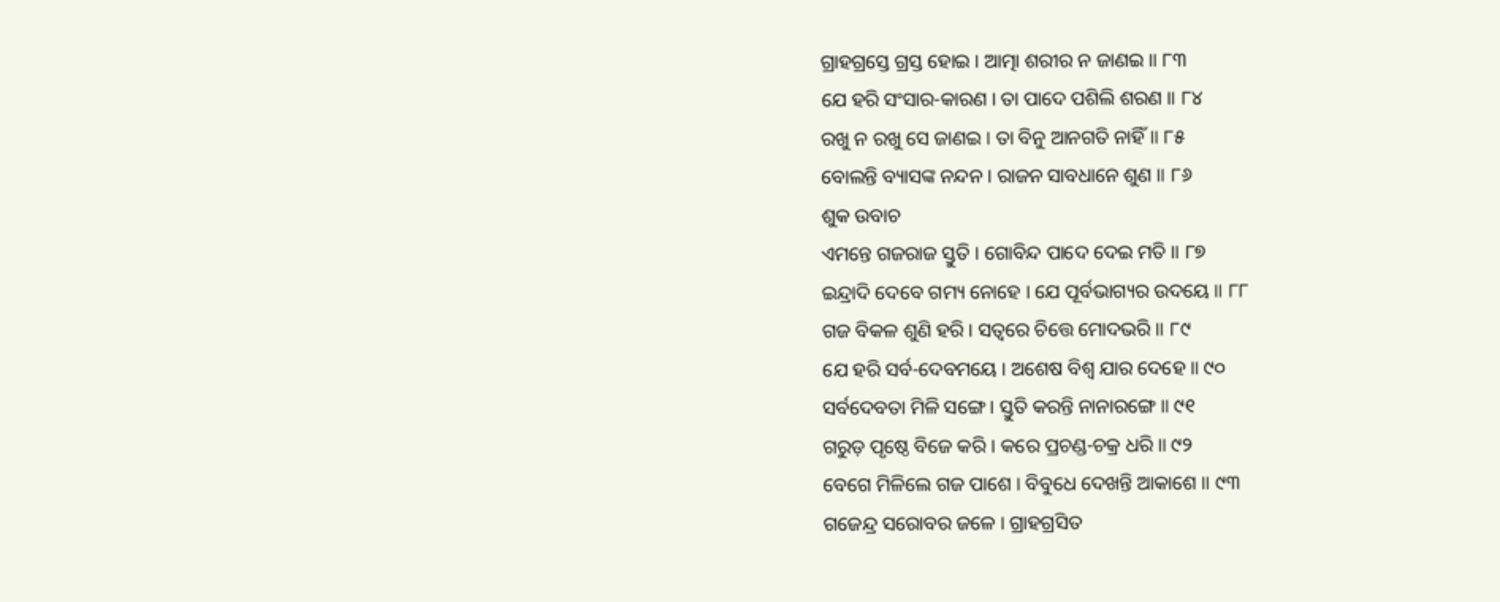ଗ୍ରାହଗ୍ରସ୍ତେ ଗ୍ରସ୍ତ ହୋଇ । ଆତ୍ମା ଶରୀର ନ ଜାଣଇ ॥ ୮୩
ଯେ ହରି ସଂସାର-କାରଣ । ତା ପାଦେ ପଶିଲି ଶରଣ ॥ ୮୪
ରଖୁ ନ ରଖୁ ସେ ଜାଣଇ । ତା ବିନୁ ଆନଗତି ନାହିଁ ॥ ୮୫
ବୋଲନ୍ତି ବ୍ୟାସଙ୍କ ନନ୍ଦନ । ରାଜନ ସାବଧାନେ ଶୁଣ ॥ ୮୬
ଶୁକ ଉବାଚ
ଏମନ୍ତେ ଗଜରାଜ ସ୍ତୁତି । ଗୋବିନ୍ଦ ପାଦେ ଦେଇ ମତି ॥ ୮୭
ଇନ୍ଦ୍ରାଦି ଦେବେ ଗମ୍ୟ ନୋହେ । ଯେ ପୂର୍ବଭାଗ୍ୟର ଉଦୟେ ॥ ୮୮
ଗଜ ବିକଳ ଶୁଣି ହରି । ସତ୍ୱରେ ଚିତ୍ତେ ମୋଦଭରି ॥ ୮୯
ଯେ ହରି ସର୍ବ-ଦେବମୟେ । ଅଶେଷ ବିଶ୍ୱ ଯାର ଦେହେ ॥ ୯୦
ସର୍ବଦେବତା ମିଳି ସଙ୍ଗେ । ସ୍ତୁତି କରନ୍ତି ନାନାରଙ୍ଗେ ॥ ୯୧
ଗରୁଡ଼ ପୃଷ୍ଠେ ବିଜେ କରି । କରେ ପ୍ରଚଣ୍ଡ-ଚକ୍ର ଧରି ॥ ୯୨
ବେଗେ ମିଳିଲେ ଗଜ ପାଶେ । ବିବୁଧେ ଦେଖନ୍ତି ଆକାଶେ ॥ ୯୩
ଗଜେନ୍ଦ୍ର ସରୋବର ଜଳେ । ଗ୍ରାହଗ୍ରସିତ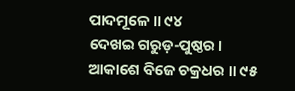ପାଦମୂଳେ ॥ ୯୪
ଦେଖଇ ଗରୁଡ଼-ପୁଷ୍ଠର । ଆକାଶେ ବିଜେ ଚକ୍ରଧର ॥ ୯୫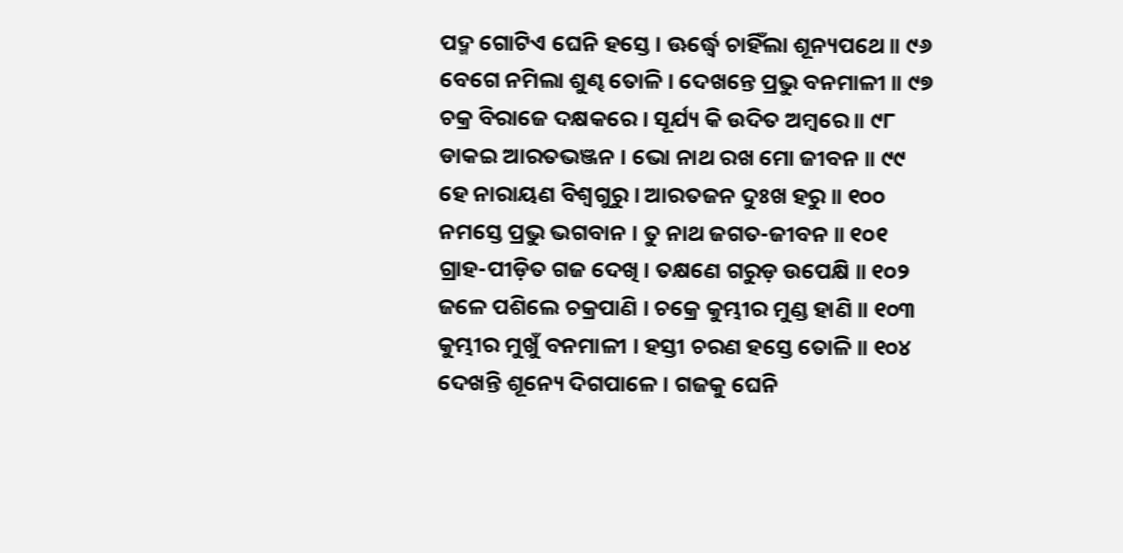ପଦ୍ମ ଗୋଟିଏ ଘେନି ହସ୍ତେ । ଊର୍ଦ୍ଧ୍ୱେ ଚାହିଁଲା ଶୂନ୍ୟପଥେ ॥ ୯୬
ବେଗେ ନମିଲା ଶୁଣ୍ଢ ତୋଳି । ଦେଖନ୍ତେ ପ୍ରଭୁ ବନମାଳୀ ॥ ୯୭
ଚକ୍ର ବିରାଜେ ଦକ୍ଷକରେ । ସୂର୍ଯ୍ୟ କି ଉଦିତ ଅମ୍ବରେ ॥ ୯୮
ଡାକଇ ଆରତଭଞ୍ଜନ । ଭୋ ନାଥ ରଖ ମୋ ଜୀବନ ॥ ୯୯
ହେ ନାରାୟଣ ବିଶ୍ୱଗୁରୁ । ଆରତଜନ ଦୁଃଖ ହରୁ ॥ ୧୦୦
ନମସ୍ତେ ପ୍ରଭୁ ଭଗବାନ । ତୁ ନାଥ ଜଗତ-ଜୀବନ ॥ ୧୦୧
ଗ୍ରାହ-ପୀଡ଼ିତ ଗଜ ଦେଖି । ତକ୍ଷଣେ ଗରୁଡ଼ ଉପେକ୍ଷି ॥ ୧୦୨
ଜଳେ ପଶିଲେ ଚକ୍ରପାଣି । ଚକ୍ରେ କୁମ୍ଭୀର ମୁଣ୍ଡ ହାଣି ॥ ୧୦୩
କୁମ୍ଭୀର ମୁଖୁଁ ବନମାଳୀ । ହସ୍ତୀ ଚରଣ ହସ୍ତେ ତୋଳି ॥ ୧୦୪
ଦେଖନ୍ତି ଶୂନ୍ୟେ ଦିଗପାଳେ । ଗଜକୁ ଘେନି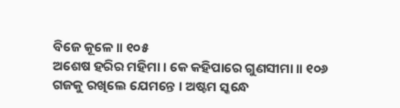ବିଜେ କୂଳେ ॥ ୧୦୫
ଅଶେଷ ହରିର ମହିମା । କେ କହିପାରେ ଗୁଣସୀମା ॥ ୧୦୬
ଗଜକୁ ରଖିଲେ ଯେମନ୍ତେ । ଅଷ୍ଟମ ସ୍କନ୍ଧେ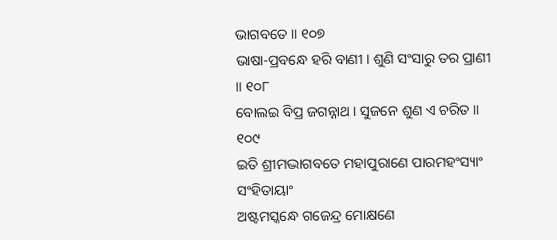ଭାଗବତେ ॥ ୧୦୭
ଭାଷା-ପ୍ରବନ୍ଧେ ହରି ବାଣୀ । ଶୁଣି ସଂସାରୁ ତର ପ୍ରାଣୀ ॥ ୧୦୮
ବୋଲଇ ବିପ୍ର ଜଗନ୍ନାଥ । ସୁଜନେ ଶୁଣ ଏ ଚରିତ ॥ ୧୦୯
ଇତି ଶ୍ରୀମଦ୍ଭାଗବତେ ମହାପୁରାଣେ ପାରମହଂସ୍ୟାଂ ସଂହିତାୟାଂ
ଅଷ୍ଟମସ୍କନ୍ଧେ ଗଜେନ୍ଦ୍ର ମୋକ୍ଷଣେ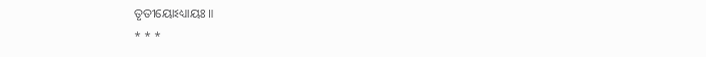ତୃତୀୟୋଽଧ୍ୟାୟଃ ॥
* * *